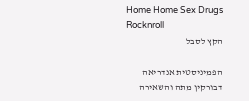Home Home Sex Drugs Rocknroll
הקץ לסבל

הפמיניסטית אנדריאה דבורקין מתה והשאירה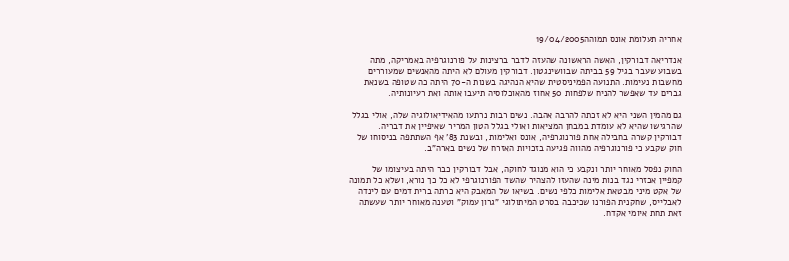אחריה תעלומת אונס תמוהה19/04/2005

אנדריאה דבורקין, האשה הראשונה שהעזה לדבר ברצינות על פורנוגרפיה באמריקה, מתה בשבוע שעבר בגיל 59 בביתה שבוושינגטון. דבורקין מעולם לא היתה מהאנשים שמעוררים מחשבות נעימות. התנועה הפמיניסטית שהיא הנהיגה בשנות ה-70 היתה כה שטופה בשנאת גברים עד שאפשר להניח שלפחות 50 אחוז מהאוכלוסיה תיעבו אותה ואת רעיונותיה.

גם מהמין השני היא לא זכתה להרבה אהבה. נשים רבות נרתעו מהאידיאולוגיה שלה, אולי בגלל שהרגישו שהיא לא עומדת במבחן המציאות ואולי בגלל הטון המריר שאיפיין את דבריה. דבורקין קשרה בחבילה אחת פורנוגרפיה, אונס ואלימות, ובשנת 83' אף השתתפה בניסוחו של חוק שקבע כי פורנוגרפיה מהווה פגיעה בזכויות האזרח של נשים בארה"ב.

החוק נפסל מאוחר יותר ונקבע כי הוא מנוגד לחוקה, אבל דבורקין כבר היתה בעיצומו של קמפיין אכזרי נגד בנות מינה שהעזו להצהיר שהשד הפורנוגרפי לא כל כך נורא, ושלא כל תמונה של אקט מיני מבטאת אלימות כלפי נשים. בשיאו של המאבק היא כרתה ברית דמים עם לינדה לאבלייס, שחקנית הפורנו שכיכבה בסרט המיתולוגי "גרון עמוק" וטענה מאוחר יותר שעשתה זאת תחת איומי אקדח.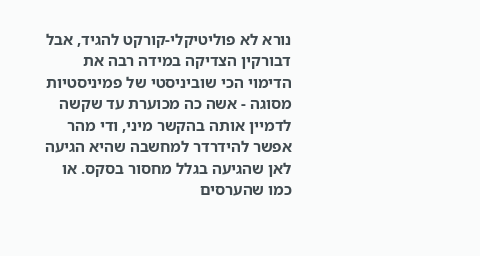נורא לא פוליטיקלי-קורקט להגיד, אבל דבורקין הצדיקה במידה רבה את הדימוי הכי שוביניסטי של פמיניסטיות מסוגה - אשה כה מכוערת עד שקשה לדמיין אותה בהקשר מיני, ודי מהר אפשר להידרדר למחשבה שהיא הגיעה לאן שהגיעה בגלל מחסור בסקס. או כמו שהערסים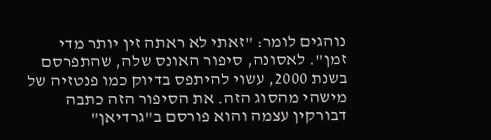נוהגים לומר: "זאתי לא ראתה זין יותר מדי זמן". לאסונה, סיפור האונס שלה, שהתפרסם בשנת 2000, עשוי להיתפס בדיוק כמו פנטזיה של מישהי מהסוג הזה. את הסיפור הזה כתבה דבורקין עצמה והוא פורסם ב"גרדיאן"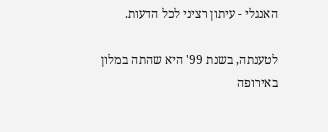האנגלי - עיתון רציני לכל הדעות.

לטענתה, בשנת 99' היא שהתה במלון באירופה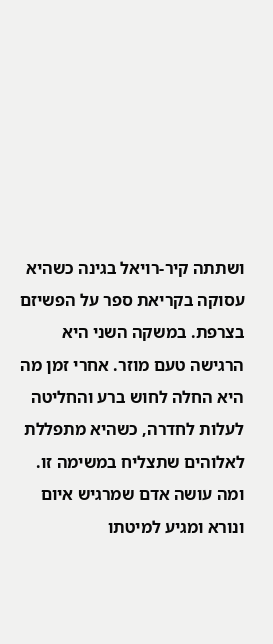ושתתה קיר-רויאל בגינה כשהיא עסוקה בקריאת ספר על הפשיזם בצרפת. במשקה השני היא הרגישה טעם מוזר. אחרי זמן מה היא החלה לחוש ברע והחליטה לעלות לחדרה, כשהיא מתפללת לאלוהים שתצליח במשימה זו. ומה עושה אדם שמרגיש איום ונורא ומגיע למיטתו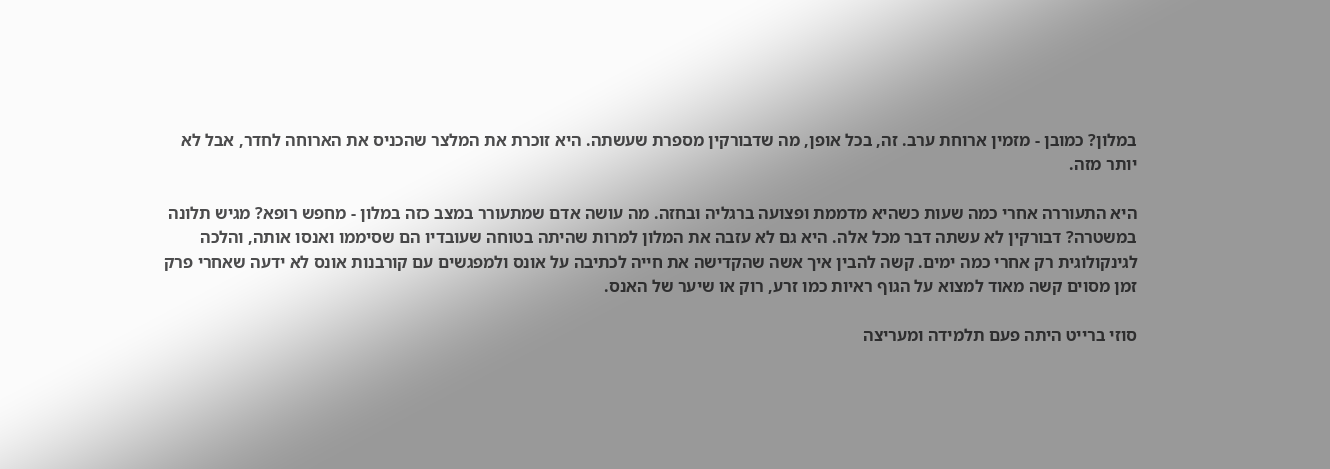במלון? כמובן - מזמין ארוחת ערב. זה, בכל אופן, מה שדבורקין מספרת שעשתה. היא זוכרת את המלצר שהכניס את הארוחה לחדר, אבל לא יותר מזה.

היא התעוררה אחרי כמה שעות כשהיא מדממת ופצועה ברגליה ובחזה. מה עושה אדם שמתעורר במצב כזה במלון - מחפש רופא? מגיש תלונה במשטרה? דבורקין לא עשתה דבר מכל אלה. היא גם לא עזבה את המלון למרות שהיתה בטוחה שעובדיו הם שסיממו ואנסו אותה, והלכה לגינקולוגית רק אחרי כמה ימים. קשה להבין איך אשה שהקדישה את חייה לכתיבה על אונס ולמפגשים עם קורבנות אונס לא ידעה שאחרי פרק זמן מסוים קשה מאוד למצוא על הגוף ראיות כמו זרע, רוק או שיער של האנס.

סוזי ברייט היתה פעם תלמידה ומעריצה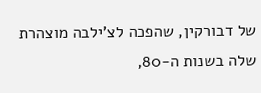של דבורקין, שהפכה לצ'ילבה מוצהרת שלה בשנות ה-80,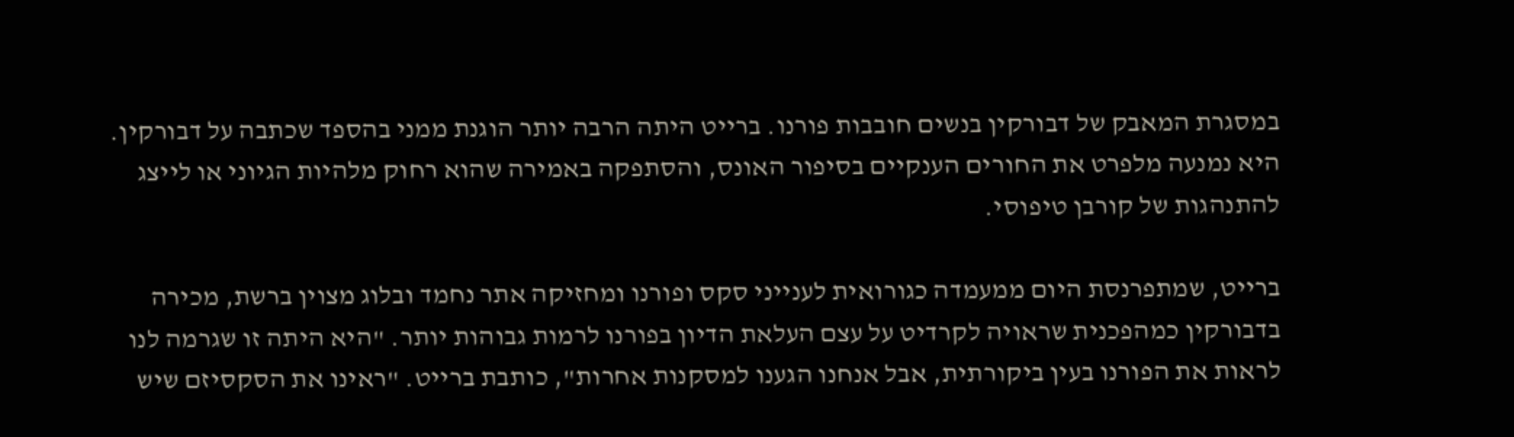במסגרת המאבק של דבורקין בנשים חובבות פורנו. ברייט היתה הרבה יותר הוגנת ממני בהספד שכתבה על דבורקין. היא נמנעה מלפרט את החורים הענקיים בסיפור האונס, והסתפקה באמירה שהוא רחוק מלהיות הגיוני או לייצג להתנהגות של קורבן טיפוסי.

ברייט, שמתפרנסת היום ממעמדה כגורואית לענייני סקס ופורנו ומחזיקה אתר נחמד ובלוג מצוין ברשת, מכירה בדבורקין כמהפכנית שראויה לקרדיט על עצם העלאת הדיון בפורנו לרמות גבוהות יותר. "היא היתה זו שגרמה לנו לראות את הפורנו בעין ביקורתית, אבל אנחנו הגענו למסקנות אחרות", כותבת ברייט. "ראינו את הסקסיזם שיש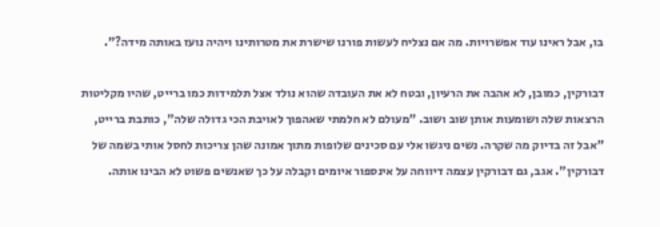בו, אבל ראינו עוד אפשרויות. מה אם נצליח לעשות פורנו שישרת את מטרותינו ויהיה נועז באותה מידה?".

דבורקין, כמובן, לא אהבה את הרעיון, ובטח לא את העובדה שהוא נולד אצל תלמידות כמו ברייט, שהיו מקליטות הרצאות שלה ושומעות אותן שוב ושוב. "מעולם לא חלמתי שאהפוך לאויבת הכי גדולה שלה", כותבת ברייט, "אבל זה בדיוק מה שקרה. נשים ניגשו אלי עם סכינים שלופות מתוך אמונה שהן צריכות לחסל אותי בשמה של דבורקין". אגב, גם דבורקין עצמה דיווחה על אינספור איומים וקבלה על כך שאנשים פשוט לא הבינו אותה.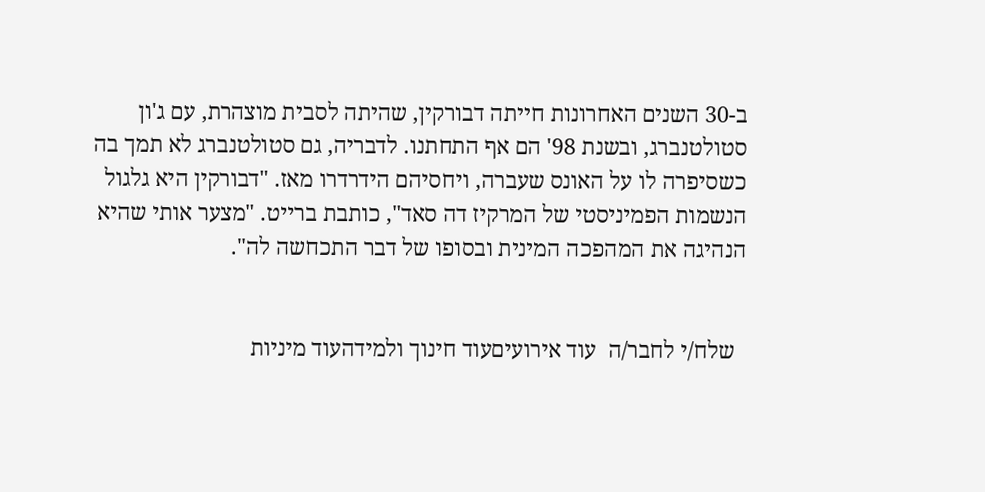ב-30 השנים האחרונות חייתה דבורקין, שהיתה לסבית מוצהרת, עם ג'ון סטולטנברג, ובשנת 98' הם אף התחתנו. לדבריה, גם סטולטנברג לא תמך בה כשסיפרה לו על האונס שעברה, ויחסיהם הידרדרו מאז. "דבורקין היא גלגול הנשמות הפמיניסטי של המרקיז דה סאד", כותבת ברייט. "מצער אותי שהיא הנהיגה את המהפכה המינית ובסופו של דבר התכחשה לה".


  שלח/י לחבר/ה  עוד אירועיםעוד חינוך ולמידהעוד מיניות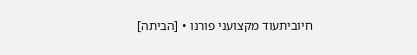חיוביתעוד מקצועני פורנו • [הביתה]